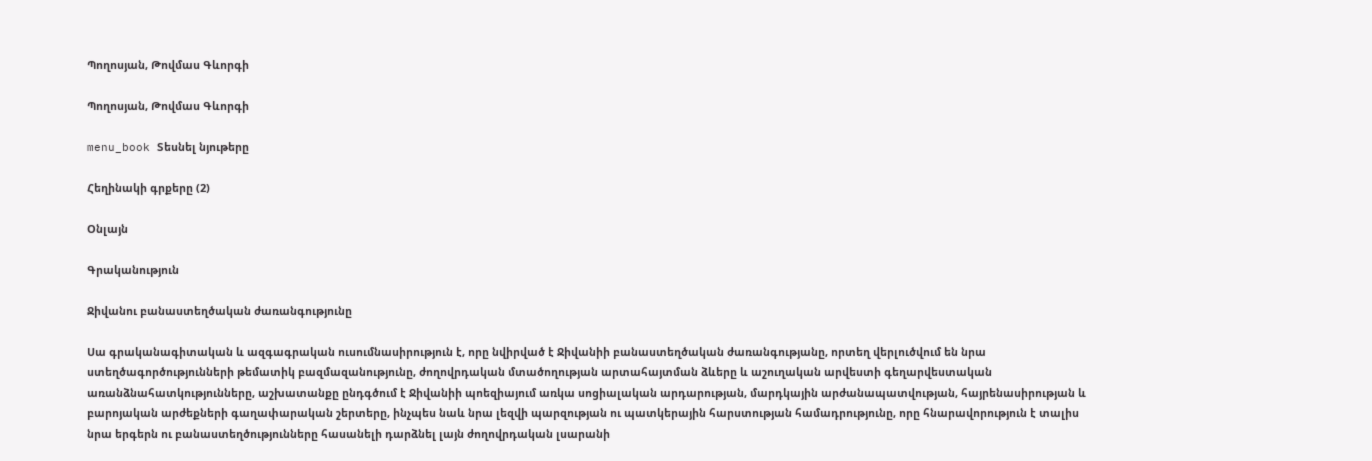Պողոսյան, Թովմաս Գևորգի

Պողոսյան, Թովմաս Գևորգի

menu_book Տեսնել նյութերը

Հեղինակի գրքերը (2)

Օնլայն

Գրականություն

Ջիվանու բանաստեղծական ժառանգությունը

Սա գրականագիտական և ազգագրական ուսումնասիրություն է, որը նվիրված է Ջիվանիի բանաստեղծական ժառանգությանը, որտեղ վերլուծվում են նրա ստեղծագործությունների թեմատիկ բազմազանությունը, ժողովրդական մտածողության արտահայտման ձևերը և աշուղական արվեստի գեղարվեստական առանձնահատկությունները, աշխատանքը ընդգծում է Ջիվանիի պոեզիայում առկա սոցիալական արդարության, մարդկային արժանապատվության, հայրենասիրության և բարոյական արժեքների գաղափարական շերտերը, ինչպես նաև նրա լեզվի պարզության ու պատկերային հարստության համադրությունը, որը հնարավորություն է տալիս նրա երգերն ու բանաստեղծությունները հասանելի դարձնել լայն ժողովրդական լսարանի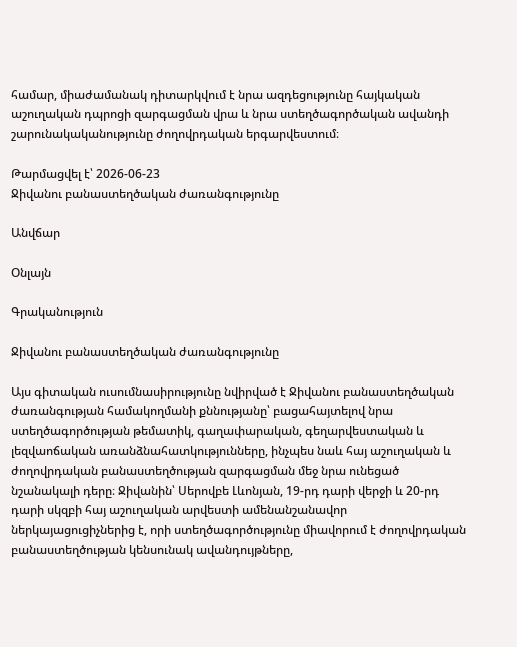համար, միաժամանակ դիտարկվում է նրա ազդեցությունը հայկական աշուղական դպրոցի զարգացման վրա և նրա ստեղծագործական ավանդի շարունակականությունը ժողովրդական երգարվեստում։

Թարմացվել է՝ 2026-06-23
Ջիվանու բանաստեղծական ժառանգությունը

Անվճար

Օնլայն

Գրականություն

Ջիվանու բանաստեղծական ժառանգությունը

Այս գիտական ուսումնասիրությունը նվիրված է Ջիվանու բանաստեղծական ժառանգության համակողմանի քննությանը՝ բացահայտելով նրա ստեղծագործության թեմատիկ, գաղափարական, գեղարվեստական և լեզվաոճական առանձնահատկությունները, ինչպես նաև հայ աշուղական և ժողովրդական բանաստեղծության զարգացման մեջ նրա ունեցած նշանակալի դերը։ Ջիվանին՝ Սերովբե Լևոնյան, 19-րդ դարի վերջի և 20-րդ դարի սկզբի հայ աշուղական արվեստի ամենանշանավոր ներկայացուցիչներից է, որի ստեղծագործությունը միավորում է ժողովրդական բանաստեղծության կենսունակ ավանդույթները,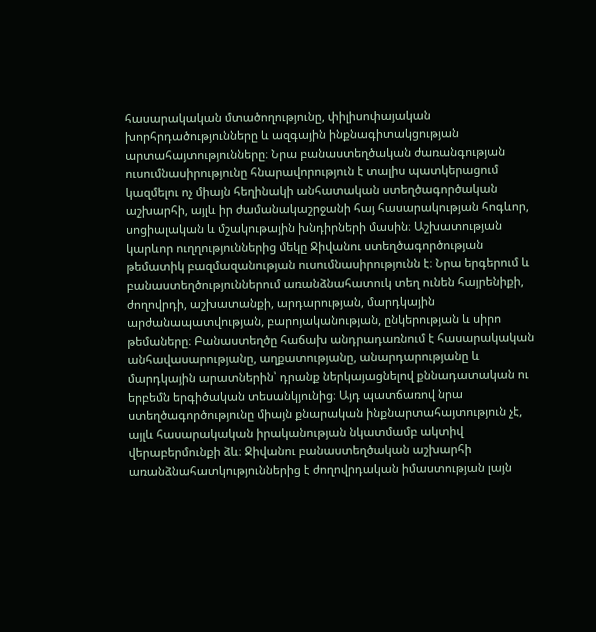հասարակական մտածողությունը, փիլիսոփայական խորհրդածությունները և ազգային ինքնագիտակցության արտահայտությունները։ Նրա բանաստեղծական ժառանգության ուսումնասիրությունը հնարավորություն է տալիս պատկերացում կազմելու ոչ միայն հեղինակի անհատական ստեղծագործական աշխարհի, այլև իր ժամանակաշրջանի հայ հասարակության հոգևոր, սոցիալական և մշակութային խնդիրների մասին։ Աշխատության կարևոր ուղղություններից մեկը Ջիվանու ստեղծագործության թեմատիկ բազմազանության ուսումնասիրությունն է։ Նրա երգերում և բանաստեղծություններում առանձնահատուկ տեղ ունեն հայրենիքի, ժողովրդի, աշխատանքի, արդարության, մարդկային արժանապատվության, բարոյականության, ընկերության և սիրո թեմաները։ Բանաստեղծը հաճախ անդրադառնում է հասարակական անհավասարությանը, աղքատությանը, անարդարությանը և մարդկային արատներին՝ դրանք ներկայացնելով քննադատական ու երբեմն երգիծական տեսանկյունից։ Այդ պատճառով նրա ստեղծագործությունը միայն քնարական ինքնարտահայտություն չէ, այլև հասարակական իրականության նկատմամբ ակտիվ վերաբերմունքի ձև։ Ջիվանու բանաստեղծական աշխարհի առանձնահատկություններից է ժողովրդական իմաստության լայն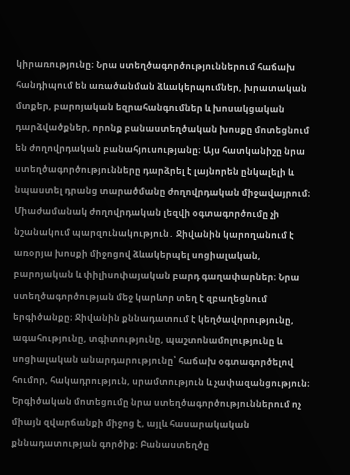կիրառությունը։ Նրա ստեղծագործություններում հաճախ հանդիպում են առածանման ձևակերպումներ, խրատական մտքեր, բարոյական եզրահանգումներ և խոսակցական դարձվածքներ, որոնք բանաստեղծական խոսքը մոտեցնում են ժողովրդական բանահյուսությանը։ Այս հատկանիշը նրա ստեղծագործությունները դարձրել է լայնորեն ընկալելի և նպաստել դրանց տարածմանը ժողովրդական միջավայրում։ Միաժամանակ ժողովրդական լեզվի օգտագործումը չի նշանակում պարզունակություն․ Ջիվանին կարողանում է առօրյա խոսքի միջոցով ձևակերպել սոցիալական, բարոյական և փիլիսոփայական բարդ գաղափարներ։ Նրա ստեղծագործության մեջ կարևոր տեղ է զբաղեցնում երգիծանքը։ Ջիվանին քննադատում է կեղծավորությունը, ագահությունը, տգիտությունը, պաշտոնամոլությունը և սոցիալական անարդարությունը՝ հաճախ օգտագործելով հումոր, հակադրություն, սրամտություն և չափազանցություն։ Երգիծական մոտեցումը նրա ստեղծագործություններում ոչ միայն զվարճանքի միջոց է, այլև հասարակական քննադատության գործիք։ Բանաստեղծը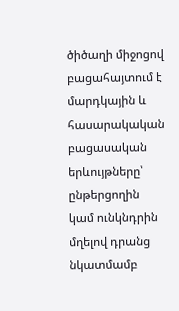ծիծաղի միջոցով բացահայտում է մարդկային և հասարակական բացասական երևույթները՝ ընթերցողին կամ ունկնդրին մղելով դրանց նկատմամբ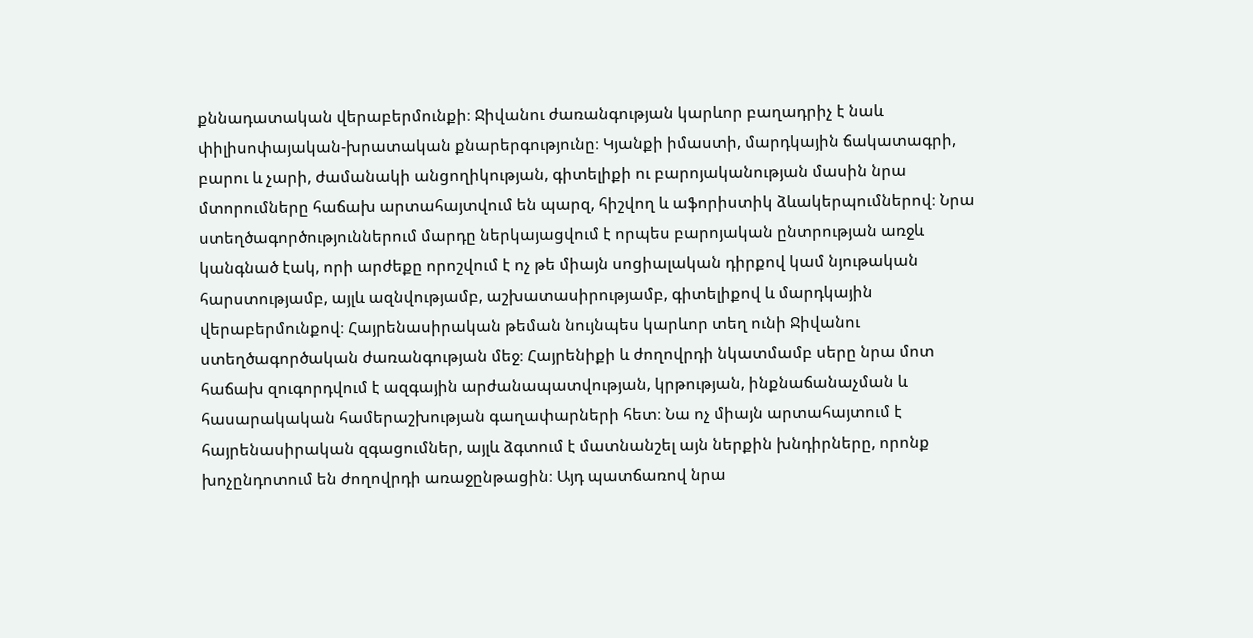քննադատական վերաբերմունքի։ Ջիվանու ժառանգության կարևոր բաղադրիչ է նաև փիլիսոփայական-խրատական քնարերգությունը։ Կյանքի իմաստի, մարդկային ճակատագրի, բարու և չարի, ժամանակի անցողիկության, գիտելիքի ու բարոյականության մասին նրա մտորումները հաճախ արտահայտվում են պարզ, հիշվող և աֆորիստիկ ձևակերպումներով։ Նրա ստեղծագործություններում մարդը ներկայացվում է որպես բարոյական ընտրության առջև կանգնած էակ, որի արժեքը որոշվում է ոչ թե միայն սոցիալական դիրքով կամ նյութական հարստությամբ, այլև ազնվությամբ, աշխատասիրությամբ, գիտելիքով և մարդկային վերաբերմունքով։ Հայրենասիրական թեման նույնպես կարևոր տեղ ունի Ջիվանու ստեղծագործական ժառանգության մեջ։ Հայրենիքի և ժողովրդի նկատմամբ սերը նրա մոտ հաճախ զուգորդվում է ազգային արժանապատվության, կրթության, ինքնաճանաչման և հասարակական համերաշխության գաղափարների հետ։ Նա ոչ միայն արտահայտում է հայրենասիրական զգացումներ, այլև ձգտում է մատնանշել այն ներքին խնդիրները, որոնք խոչընդոտում են ժողովրդի առաջընթացին։ Այդ պատճառով նրա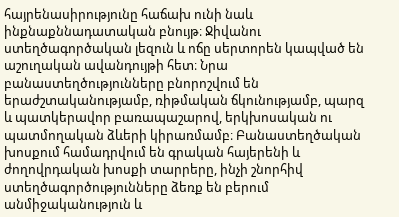հայրենասիրությունը հաճախ ունի նաև ինքնաքննադատական բնույթ։ Ջիվանու ստեղծագործական լեզուն և ոճը սերտորեն կապված են աշուղական ավանդույթի հետ։ Նրա բանաստեղծությունները բնորոշվում են երաժշտականությամբ, ռիթմական ճկունությամբ, պարզ և պատկերավոր բառապաշարով, երկխոսական ու պատմողական ձևերի կիրառմամբ։ Բանաստեղծական խոսքում համադրվում են գրական հայերենի և ժողովրդական խոսքի տարրերը, ինչի շնորհիվ ստեղծագործությունները ձեռք են բերում անմիջականություն և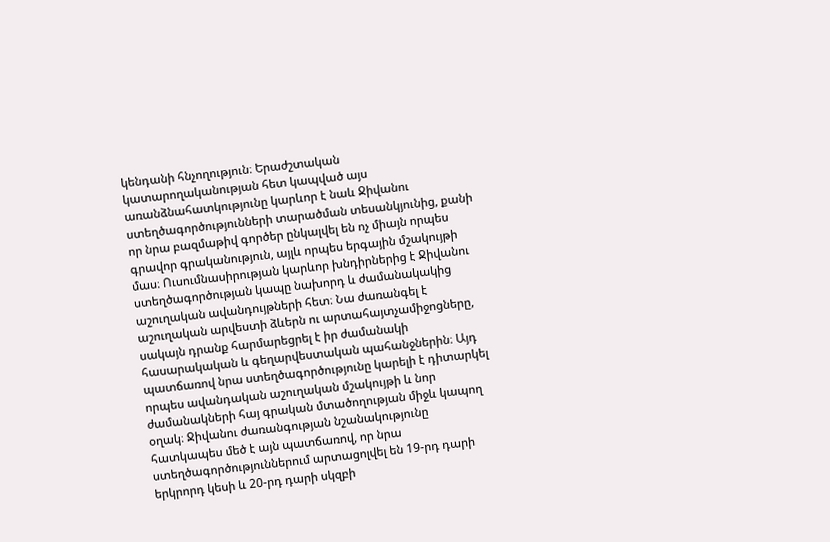կենդանի հնչողություն։ Երաժշտական կատարողականության հետ կապված այս առանձնահատկությունը կարևոր է նաև Ջիվանու ստեղծագործությունների տարածման տեսանկյունից, քանի որ նրա բազմաթիվ գործեր ընկալվել են ոչ միայն որպես գրավոր գրականություն, այլև որպես երգային մշակույթի մաս։ Ուսումնասիրության կարևոր խնդիրներից է Ջիվանու ստեղծագործության կապը նախորդ և ժամանակակից աշուղական ավանդույթների հետ։ Նա ժառանգել է աշուղական արվեստի ձևերն ու արտահայտչամիջոցները, սակայն դրանք հարմարեցրել է իր ժամանակի հասարակական և գեղարվեստական պահանջներին։ Այդ պատճառով նրա ստեղծագործությունը կարելի է դիտարկել որպես ավանդական աշուղական մշակույթի և նոր ժամանակների հայ գրական մտածողության միջև կապող օղակ։ Ջիվանու ժառանգության նշանակությունը հատկապես մեծ է այն պատճառով, որ նրա ստեղծագործություններում արտացոլվել են 19-րդ դարի երկրորդ կեսի և 20-րդ դարի սկզբի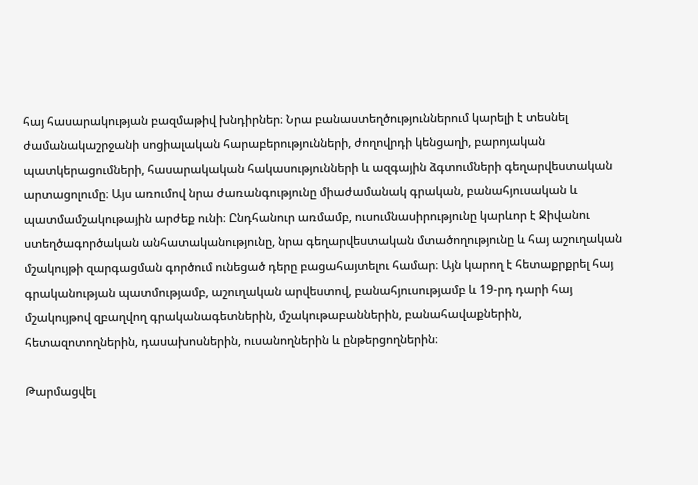հայ հասարակության բազմաթիվ խնդիրներ։ Նրա բանաստեղծություններում կարելի է տեսնել ժամանակաշրջանի սոցիալական հարաբերությունների, ժողովրդի կենցաղի, բարոյական պատկերացումների, հասարակական հակասությունների և ազգային ձգտումների գեղարվեստական արտացոլումը։ Այս առումով նրա ժառանգությունը միաժամանակ գրական, բանահյուսական և պատմամշակութային արժեք ունի։ Ընդհանուր առմամբ, ուսումնասիրությունը կարևոր է Ջիվանու ստեղծագործական անհատականությունը, նրա գեղարվեստական մտածողությունը և հայ աշուղական մշակույթի զարգացման գործում ունեցած դերը բացահայտելու համար։ Այն կարող է հետաքրքրել հայ գրականության պատմությամբ, աշուղական արվեստով, բանահյուսությամբ և 19-րդ դարի հայ մշակույթով զբաղվող գրականագետներին, մշակութաբաններին, բանահավաքներին, հետազոտողներին, դասախոսներին, ուսանողներին և ընթերցողներին։

Թարմացվել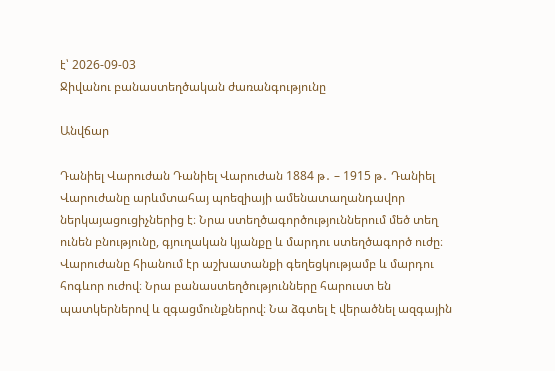է՝ 2026-09-03
Ջիվանու բանաստեղծական ժառանգությունը

Անվճար

Դանիել Վարուժան Դանիել Վարուժան 1884 թ․ – 1915 թ․ Դանիել Վարուժանը արևմտահայ պոեզիայի ամենատաղանդավոր ներկայացուցիչներից է։ Նրա ստեղծագործություններում մեծ տեղ ունեն բնությունը, գյուղական կյանքը և մարդու ստեղծագործ ուժը։ Վարուժանը հիանում էր աշխատանքի գեղեցկությամբ և մարդու հոգևոր ուժով։ Նրա բանաստեղծությունները հարուստ են պատկերներով և զգացմունքներով։ Նա ձգտել է վերածնել ազգային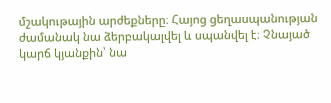մշակութային արժեքները։ Հայոց ցեղասպանության ժամանակ նա ձերբակալվել և սպանվել է։ Չնայած կարճ կյանքին՝ նա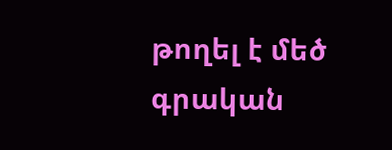թողել է մեծ գրական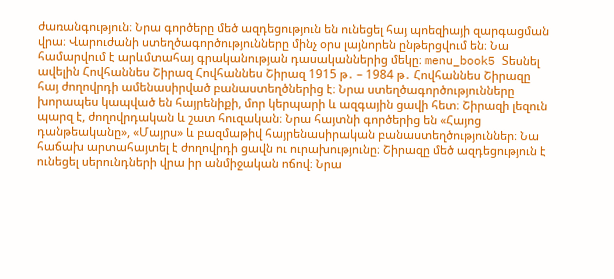ժառանգություն։ Նրա գործերը մեծ ազդեցություն են ունեցել հայ պոեզիայի զարգացման վրա։ Վարուժանի ստեղծագործությունները մինչ օրս լայնորեն ընթերցվում են։ Նա համարվում է արևմտահայ գրականության դասականներից մեկը։ menu_book5 Տեսնել ավելին Հովհաննես Շիրազ Հովհաննես Շիրազ 1915 թ․ – 1984 թ․ Հովհաննես Շիրազը հայ ժողովրդի ամենասիրված բանաստեղծներից է։ Նրա ստեղծագործությունները խորապես կապված են հայրենիքի, մոր կերպարի և ազգային ցավի հետ։ Շիրազի լեզուն պարզ է, ժողովրդական և շատ հուզական։ Նրա հայտնի գործերից են «Հայոց դանթեականը», «Մայրս» և բազմաթիվ հայրենասիրական բանաստեղծություններ։ Նա հաճախ արտահայտել է ժողովրդի ցավն ու ուրախությունը։ Շիրազը մեծ ազդեցություն է ունեցել սերունդների վրա իր անմիջական ոճով։ Նրա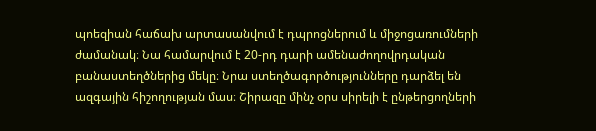պոեզիան հաճախ արտասանվում է դպրոցներում և միջոցառումների ժամանակ։ Նա համարվում է 20-րդ դարի ամենաժողովրդական բանաստեղծներից մեկը։ Նրա ստեղծագործությունները դարձել են ազգային հիշողության մաս։ Շիրազը մինչ օրս սիրելի է ընթերցողների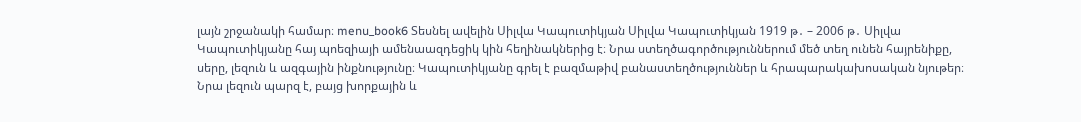լայն շրջանակի համար։ menu_book6 Տեսնել ավելին Սիլվա Կապուտիկյան Սիլվա Կապուտիկյան 1919 թ․ – 2006 թ․ Սիլվա Կապուտիկյանը հայ պոեզիայի ամենաազդեցիկ կին հեղինակներից է։ Նրա ստեղծագործություններում մեծ տեղ ունեն հայրենիքը, սերը, լեզուն և ազգային ինքնությունը։ Կապուտիկյանը գրել է բազմաթիվ բանաստեղծություններ և հրապարակախոսական նյութեր։ Նրա լեզուն պարզ է, բայց խորքային և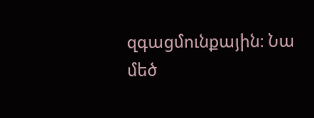զգացմունքային։ Նա մեծ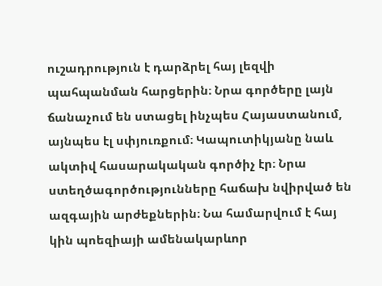ուշադրություն է դարձրել հայ լեզվի պահպանման հարցերին։ Նրա գործերը լայն ճանաչում են ստացել ինչպես Հայաստանում, այնպես էլ սփյուռքում։ Կապուտիկյանը նաև ակտիվ հասարակական գործիչ էր։ Նրա ստեղծագործությունները հաճախ նվիրված են ազգային արժեքներին։ Նա համարվում է հայ կին պոեզիայի ամենակարևոր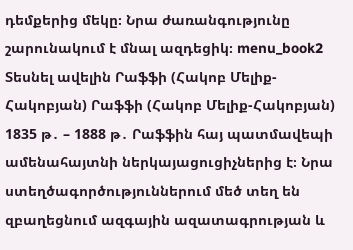դեմքերից մեկը։ Նրա ժառանգությունը շարունակում է մնալ ազդեցիկ։ menu_book2 Տեսնել ավելին Րաֆֆի (Հակոբ Մելիք-Հակոբյան) Րաֆֆի (Հակոբ Մելիք-Հակոբյան) 1835 թ․ – 1888 թ․ Րաֆֆին հայ պատմավեպի ամենահայտնի ներկայացուցիչներից է։ Նրա ստեղծագործություններում մեծ տեղ են զբաղեցնում ազգային ազատագրության և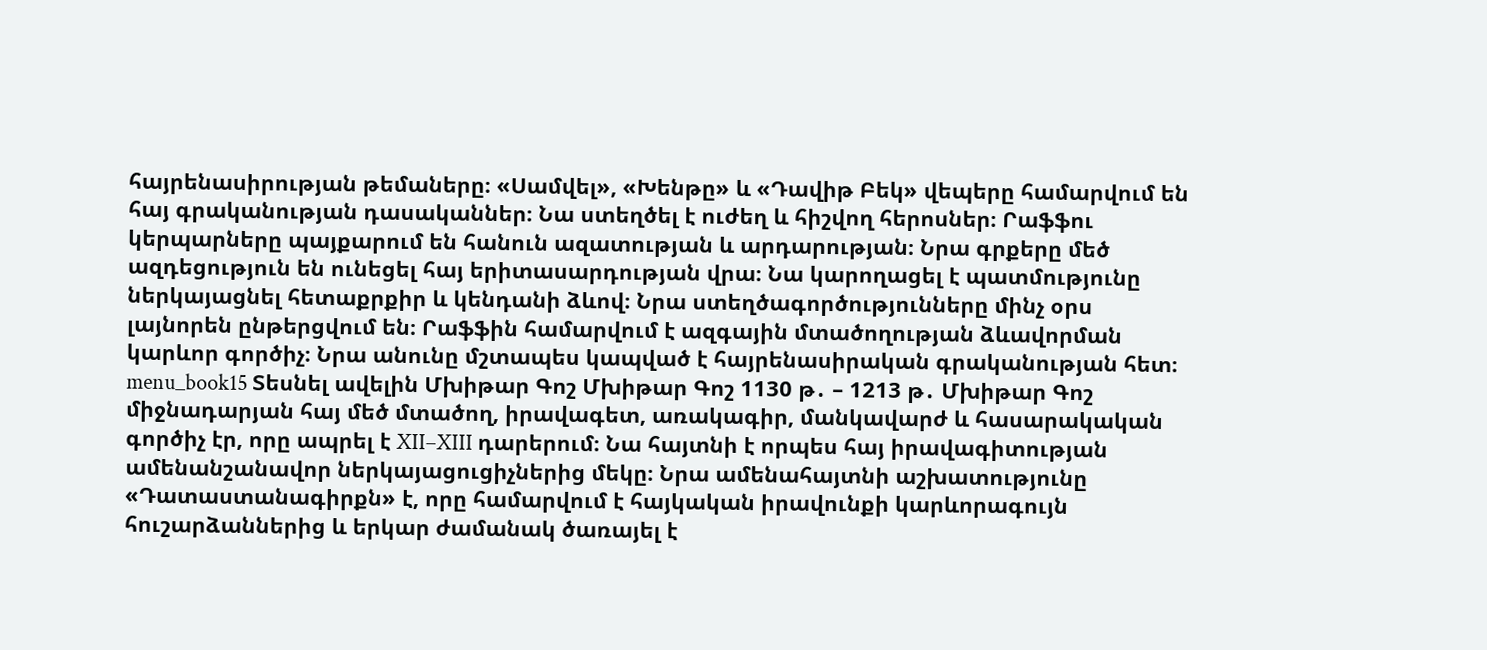հայրենասիրության թեմաները։ «Սամվել», «Խենթը» և «Դավիթ Բեկ» վեպերը համարվում են հայ գրականության դասականներ։ Նա ստեղծել է ուժեղ և հիշվող հերոսներ։ Րաֆֆու կերպարները պայքարում են հանուն ազատության և արդարության։ Նրա գրքերը մեծ ազդեցություն են ունեցել հայ երիտասարդության վրա։ Նա կարողացել է պատմությունը ներկայացնել հետաքրքիր և կենդանի ձևով։ Նրա ստեղծագործությունները մինչ օրս լայնորեն ընթերցվում են։ Րաֆֆին համարվում է ազգային մտածողության ձևավորման կարևոր գործիչ։ Նրա անունը մշտապես կապված է հայրենասիրական գրականության հետ։ menu_book15 Տեսնել ավելին Մխիթար Գոշ Մխիթար Գոշ 1130 թ․ – 1213 թ․ Մխիթար Գոշ միջնադարյան հայ մեծ մտածող, իրավագետ, առակագիր, մանկավարժ և հասարակական գործիչ էր, որը ապրել է XII–XIII դարերում։ Նա հայտնի է որպես հայ իրավագիտության ամենանշանավոր ներկայացուցիչներից մեկը։ Նրա ամենահայտնի աշխատությունը «Դատաստանագիրքն» է, որը համարվում է հայկական իրավունքի կարևորագույն հուշարձաններից և երկար ժամանակ ծառայել է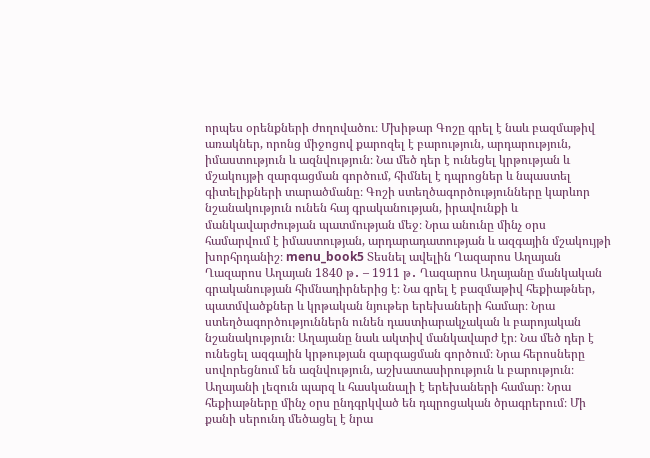որպես օրենքների ժողովածու։ Մխիթար Գոշը գրել է նաև բազմաթիվ առակներ, որոնց միջոցով քարոզել է բարություն, արդարություն, իմաստություն և ազնվություն։ Նա մեծ դեր է ունեցել կրթության և մշակույթի զարգացման գործում, հիմնել է դպրոցներ և նպաստել գիտելիքների տարածմանը։ Գոշի ստեղծագործությունները կարևոր նշանակություն ունեն հայ գրականության, իրավունքի և մանկավարժության պատմության մեջ։ Նրա անունը մինչ օրս համարվում է իմաստության, արդարադատության և ազգային մշակույթի խորհրդանիշ։ menu_book5 Տեսնել ավելին Ղազարոս Աղայան Ղազարոս Աղայան 1840 թ․ – 1911 թ․ Ղազարոս Աղայանը մանկական գրականության հիմնադիրներից է։ Նա գրել է բազմաթիվ հեքիաթներ, պատմվածքներ և կրթական նյութեր երեխաների համար։ Նրա ստեղծագործություններն ունեն դաստիարակչական և բարոյական նշանակություն։ Աղայանը նաև ակտիվ մանկավարժ էր։ Նա մեծ դեր է ունեցել ազգային կրթության զարգացման գործում։ Նրա հերոսները սովորեցնում են ազնվություն, աշխատասիրություն և բարություն։ Աղայանի լեզուն պարզ և հասկանալի է երեխաների համար։ Նրա հեքիաթները մինչ օրս ընդգրկված են դպրոցական ծրագրերում։ Մի քանի սերունդ մեծացել է նրա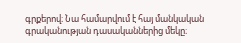գրքերով։ Նա համարվում է հայ մանկական գրականության դասականներից մեկը։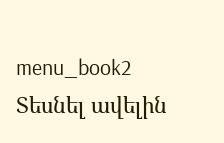menu_book2 Տեսնել ավելին